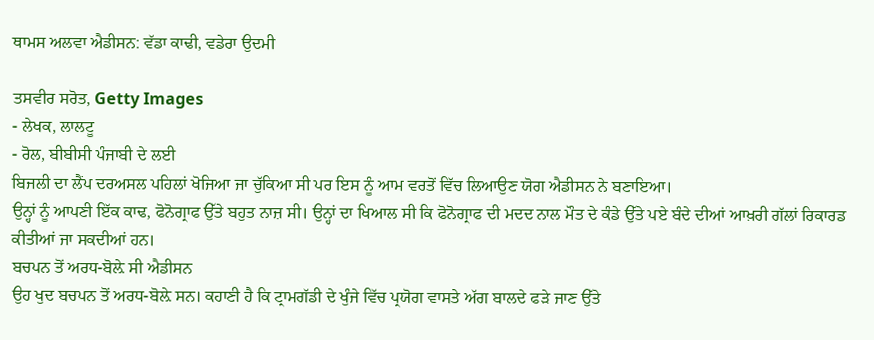ਥਾਮਸ ਅਲਵਾ ਐਡੀਸਨ: ਵੱਡਾ ਕਾਢੀ, ਵਡੇਰਾ ਉਦਮੀ

ਤਸਵੀਰ ਸਰੋਤ, Getty Images
- ਲੇਖਕ, ਲਾਲਟੂ
- ਰੋਲ, ਬੀਬੀਸੀ ਪੰਜਾਬੀ ਦੇ ਲਈ
ਬਿਜਲੀ ਦਾ ਲੈਂਪ ਦਰਅਸਲ ਪਹਿਲਾਂ ਖੋਜਿਆ ਜਾ ਚੁੱਕਿਆ ਸੀ ਪਰ ਇਸ ਨੂੰ ਆਮ ਵਰਤੋਂ ਵਿੱਚ ਲਿਆਉਣ ਯੋਗ ਐਡੀਸਨ ਨੇ ਬਣਾਇਆ।
ਉਨ੍ਹਾਂ ਨੂੰ ਆਪਣੀ ਇੱਕ ਕਾਢ, ਫੋਨੋਗ੍ਰਾਫ ਉੱਤੇ ਬਹੁਤ ਨਾਜ਼ ਸੀ। ਉਨ੍ਹਾਂ ਦਾ ਖਿਆਲ ਸੀ ਕਿ ਫੋਨੋਗ੍ਰਾਫ ਦੀ ਮਦਦ ਨਾਲ ਮੌਤ ਦੇ ਕੰਡੇ ਉੱਤੇ ਪਏ ਬੰਦੇ ਦੀਆਂ ਆਖ਼ਰੀ ਗੱਲਾਂ ਰਿਕਾਰਡ ਕੀਤੀਆਂ ਜਾ ਸਕਦੀਆਂ ਹਨ।
ਬਚਪਨ ਤੋਂ ਅਰਧ-ਬੋਲ਼ੇ ਸੀ ਐਡੀਸਨ
ਉਹ ਖੁਦ ਬਚਪਨ ਤੋਂ ਅਰਧ-ਬੋਲ਼ੇ ਸਨ। ਕਹਾਣੀ ਹੈ ਕਿ ਟ੍ਰਾਮਗੱਡੀ ਦੇ ਖੁੰਜੇ ਵਿੱਚ ਪ੍ਰਯੋਗ ਵਾਸਤੇ ਅੱਗ ਬਾਲਦੇ ਫੜੇ ਜਾਣ ਉੱਤੇ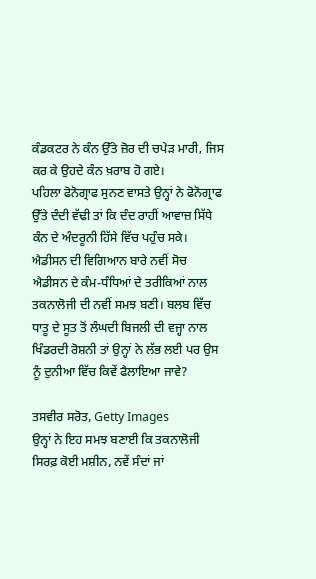ਕੰਡਕਟਰ ਨੇ ਕੰਨ ਉੱਤੇ ਜ਼ੋਰ ਦੀ ਚਪੇੜ ਮਾਰੀ, ਜਿਸ ਕਰ ਕੇ ਉਹਦੇ ਕੰਨ ਖ਼ਰਾਬ ਹੋ ਗਏ।
ਪਹਿਲਾ ਫੋਨੋਗ੍ਰਾਫ ਸੁਨਣ ਵਾਸਤੇ ਉਨ੍ਹਾਂ ਨੇ ਫੋਨੋਗ੍ਰਾਫ ਉੱਤੇ ਦੰਦੀ ਵੱਢੀ ਤਾਂ ਕਿ ਦੰਦ ਰਾਹੀਂ ਆਵਾਜ਼ ਸਿੱਧੇ ਕੰਨ ਦੇ ਅੰਦਰੂਨੀ ਹਿੱਸੇ ਵਿੱਚ ਪਹੁੰਚ ਸਕੇ।
ਐਡੀਸਨ ਦੀ ਵਿਗਿਆਨ ਬਾਰੇ ਨਵੀਂ ਸੋਚ
ਐਡੀਸਨ ਦੇ ਕੰਮ-ਧੰਧਿਆਂ ਦੇ ਤਰੀਕਿਆਂ ਨਾਲ ਤਕਨਾਲੋਜੀ ਦੀ ਨਵੀਂ ਸਮਝ ਬਣੀ। ਬਲਬ ਵਿੱਚ ਧਾਤੂ ਦੇ ਸੂਤ ਤੋਂ ਲੰਘਦੀ ਬਿਜਲੀ ਦੀ ਵਜ੍ਹਾ ਨਾਲ ਖਿੰਡਰਦੀ ਰੋਸ਼ਨੀ ਤਾਂ ਉਨ੍ਹਾਂ ਨੇ ਲੱਭ ਲਈ ਪਰ ਉਸ ਨੂੰ ਦੁਨੀਆ ਵਿੱਚ ਕਿਵੇਂ ਫੈਲਾਇਆ ਜਾਵੇ?

ਤਸਵੀਰ ਸਰੋਤ, Getty Images
ਉਨ੍ਹਾਂ ਨੇ ਇਹ ਸਮਝ ਬਣਾਈ ਕਿ ਤਕਨਾਲੋਜੀ ਸਿਰਫ਼ ਕੋਈ ਮਸ਼ੀਨ, ਨਵੇਂ ਸੰਦਾਂ ਜਾਂ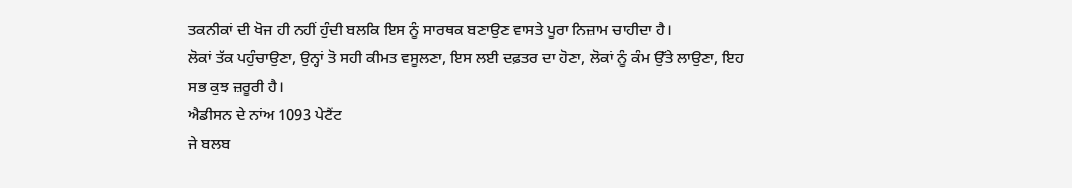ਤਕਨੀਕਾਂ ਦੀ ਖੋਜ ਹੀ ਨਹੀਂ ਹੁੰਦੀ ਬਲਕਿ ਇਸ ਨੂੰ ਸਾਰਥਕ ਬਣਾਉਣ ਵਾਸਤੇ ਪੂਰਾ ਨਿਜ਼ਾਮ ਚਾਹੀਦਾ ਹੈ।
ਲੋਕਾਂ ਤੱਕ ਪਹੁੰਚਾਉਣਾ, ਉਨ੍ਹਾਂ ਤੋ ਸਹੀ ਕੀਮਤ ਵਸੂਲਣਾ, ਇਸ ਲਈ ਦਫ਼ਤਰ ਦਾ ਹੋਣਾ, ਲੋਕਾਂ ਨੂੰ ਕੰਮ ਉੱਤੇ ਲਾਉਣਾ, ਇਹ ਸਭ ਕੁਝ ਜ਼ਰੂਰੀ ਹੈ।
ਐਡੀਸਨ ਦੇ ਨਾਂਅ 1093 ਪੇਟੈਂਟ
ਜੇ ਬਲਬ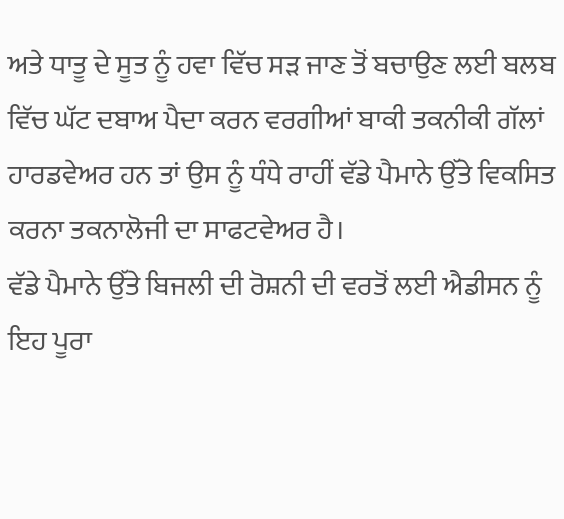ਅਤੇ ਧਾਤੂ ਦੇ ਸੂਤ ਨੂੰ ਹਵਾ ਵਿੱਚ ਸੜ ਜਾਣ ਤੋਂ ਬਚਾਉਣ ਲਈ ਬਲਬ ਵਿੱਚ ਘੱਟ ਦਬਾਅ ਪੈਦਾ ਕਰਨ ਵਰਗੀਆਂ ਬਾਕੀ ਤਕਨੀਕੀ ਗੱਲਾਂ ਹਾਰਡਵੇਅਰ ਹਨ ਤਾਂ ਉਸ ਨੂੰ ਧੰਧੇ ਰਾਹੀਂ ਵੱਡੇ ਪੈਮਾਨੇ ਉੱਤੇ ਵਿਕਸਿਤ ਕਰਨਾ ਤਕਨਾਲੋਜੀ ਦਾ ਸਾਫਟਵੇਅਰ ਹੈ।
ਵੱਡੇ ਪੈਮਾਨੇ ਉੱਤੇ ਬਿਜਲੀ ਦੀ ਰੋਸ਼ਨੀ ਦੀ ਵਰਤੋਂ ਲਈ ਐਡੀਸਨ ਨੂੰ ਇਹ ਪੂਰਾ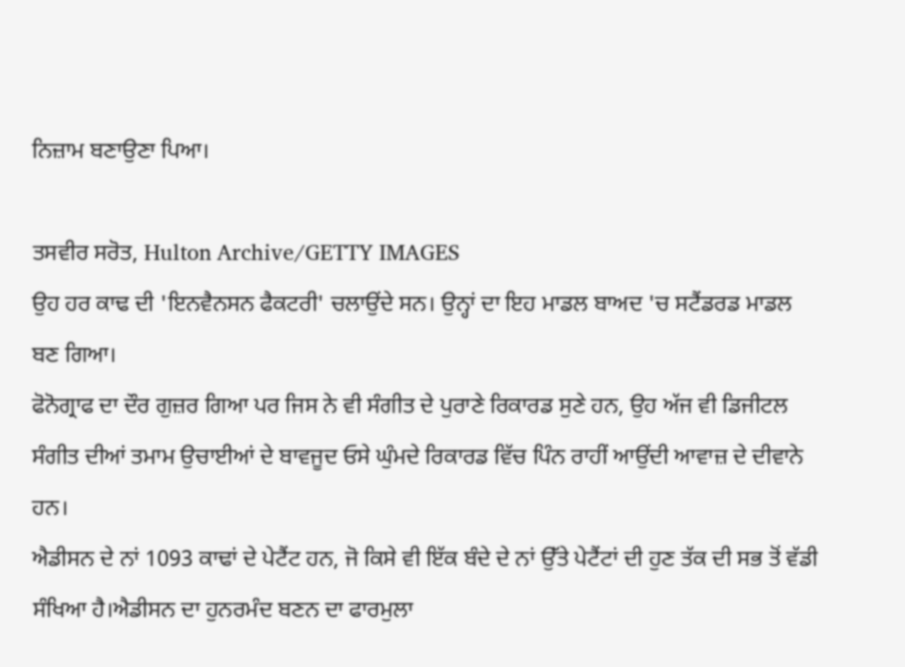ਨਿਜ਼ਾਮ ਬਣਾਉਣਾ ਪਿਆ।

ਤਸਵੀਰ ਸਰੋਤ, Hulton Archive/GETTY IMAGES
ਉਹ ਹਰ ਕਾਢ ਦੀ 'ਇਨਵੈਨਸਨ ਫੈਕਟਰੀ' ਚਲਾਉਂਦੇ ਸਨ। ਉਨ੍ਹਾਂ ਦਾ ਇਹ ਮਾਡਲ ਬਾਅਦ 'ਚ ਸਟੈਂਡਰਡ ਮਾਡਲ ਬਣ ਗਿਆ।
ਫੋਨੋਗ੍ਰਾਫ ਦਾ ਦੌਰ ਗੁਜ਼ਰ ਗਿਆ ਪਰ ਜਿਸ ਨੇ ਵੀ ਸੰਗੀਤ ਦੇ ਪੁਰਾਣੇ ਰਿਕਾਰਡ ਸੁਣੇ ਹਨ, ਉਹ ਅੱਜ ਵੀ ਡਿਜੀਟਲ ਸੰਗੀਤ ਦੀਆਂ ਤਮਾਮ ਉਚਾਈਆਂ ਦੇ ਬਾਵਜੂਦ ਓਸੇ ਘੁੰਮਦੇ ਰਿਕਾਰਡ ਵਿੱਚ ਪਿੰਨ ਰਾਹੀਂ ਆਉਂਦੀ ਆਵਾਜ਼ ਦੇ ਦੀਵਾਨੇ ਹਨ।
ਐਡੀਸਨ ਦੇ ਨਾਂ 1093 ਕਾਢਾਂ ਦੇ ਪੇਟੈਂਟ ਹਨ, ਜੋ ਕਿਸੇ ਵੀ ਇੱਕ ਬੰਦੇ ਦੇ ਨਾਂ ਉੱਤੇ ਪੇਟੈਂਟਾਂ ਦੀ ਹੁਣ ਤੱਕ ਦੀ ਸਭ ਤੋਂ ਵੱਡੀ ਸੰਖਿਆ ਹੈ।ਐਡੀਸਨ ਦਾ ਹੁਨਰਮੰਦ ਬਣਨ ਦਾ ਫਾਰਮੁਲਾ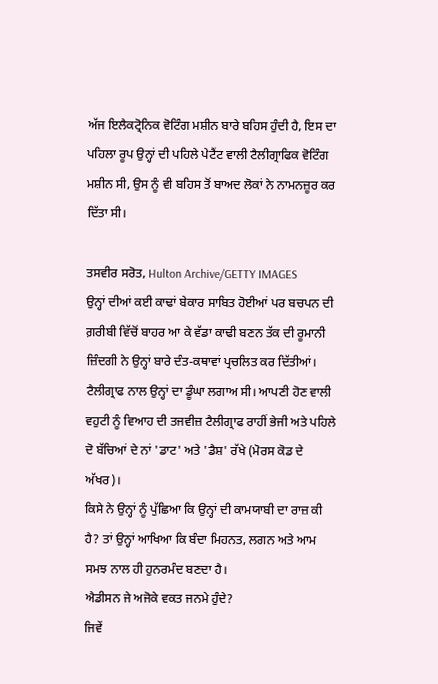ਅੱਜ ਇਲੈਕਟ੍ਰੋਨਿਕ ਵੋਟਿੰਗ ਮਸ਼ੀਨ ਬਾਰੇ ਬਹਿਸ ਹੁੰਦੀ ਹੈ, ਇਸ ਦਾ ਪਹਿਲਾ ਰੂਪ ਉਨ੍ਹਾਂ ਦੀ ਪਹਿਲੇ ਪੇਟੈਂਟ ਵਾਲੀ ਟੈਲੀਗ੍ਰਾਫਿਕ ਵੋਟਿੰਗ ਮਸ਼ੀਨ ਸੀ, ਉਸ ਨੂੰ ਵੀ ਬਹਿਸ ਤੋਂ ਬਾਅਦ ਲੋਕਾਂ ਨੇ ਨਾਮਨਜ਼ੂਰ ਕਰ ਦਿੱਤਾ ਸੀ।

ਤਸਵੀਰ ਸਰੋਤ, Hulton Archive/GETTY IMAGES
ਉਨ੍ਹਾਂ ਦੀਆਂ ਕਈ ਕਾਢਾਂ ਬੇਕਾਰ ਸਾਬਿਤ ਹੋਈਆਂ ਪਰ ਬਚਪਨ ਦੀ ਗ਼ਰੀਬੀ ਵਿੱਚੋਂ ਬਾਹਰ ਆ ਕੇ ਵੱਡਾ ਕਾਢੀ ਬਣਨ ਤੱਕ ਦੀ ਰੂਮਾਨੀ ਜ਼ਿੰਦਗੀ ਨੇ ਉਨ੍ਹਾਂ ਬਾਰੇ ਦੰਤ-ਕਥਾਵਾਂ ਪ੍ਰਚਲਿਤ ਕਰ ਦਿੱਤੀਆਂ।
ਟੈਲੀਗ੍ਰਾਫ ਨਾਲ ਉਨ੍ਹਾਂ ਦਾ ਡੂੰਘਾ ਲਗਾਅ ਸੀ। ਆਪਣੀ ਹੋਣ ਵਾਲੀ ਵਹੁਟੀ ਨੂੰ ਵਿਆਹ ਦੀ ਤਜਵੀਜ਼ ਟੈਲੀਗ੍ਰਾਫ ਰਾਹੀਂ ਭੇਜੀ ਅਤੇ ਪਹਿਲੇ ਦੋ ਬੱਚਿਆਂ ਦੇ ਨਾਂ 'ਡਾਟ' ਅਤੇ 'ਡੈਸ਼' ਰੱਖੇ (ਮੋਰਸ ਕੋਡ ਦੇ ਅੱਖਰ)।
ਕਿਸੇ ਨੇ ਉਨ੍ਹਾਂ ਨੂੰ ਪੁੱਛਿਆ ਕਿ ਉਨ੍ਹਾਂ ਦੀ ਕਾਮਯਾਬੀ ਦਾ ਰਾਜ਼ ਕੀ ਹੈ? ਤਾਂ ਉਨ੍ਹਾਂ ਆਖਿਆ ਕਿ ਬੰਦਾ ਮਿਹਨਤ, ਲਗਨ ਅਤੇ ਆਮ ਸਮਝ ਨਾਲ ਹੀ ਹੁਨਰਮੰਦ ਬਣਦਾ ਹੈ।
ਐਡੀਸਨ ਜੇ ਅਜੋਕੇ ਵਕਤ ਜਨਮੇ ਹੁੰਦੇ?
ਜਿਵੇਂ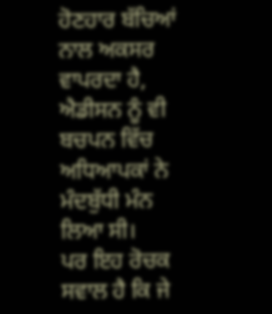ਹੋਣਹਾਰ ਬੱਚਿਆਂ ਨਾਲ ਅਕਸਰ ਵਾਪਰਦਾ ਹੈ, ਐਡੀਸਨ ਨੂੰ ਵੀ ਬਚਪਨ ਵਿੱਚ ਅਧਿਆਪਕਾਂ ਨੇ ਮੰਦਬੁੱਧੀ ਮੰਨ ਲਿਆ ਸੀ।
ਪਰ ਇਹ ਰੋਚਕ ਸਵਾਲ ਹੈ ਕਿ ਜੇ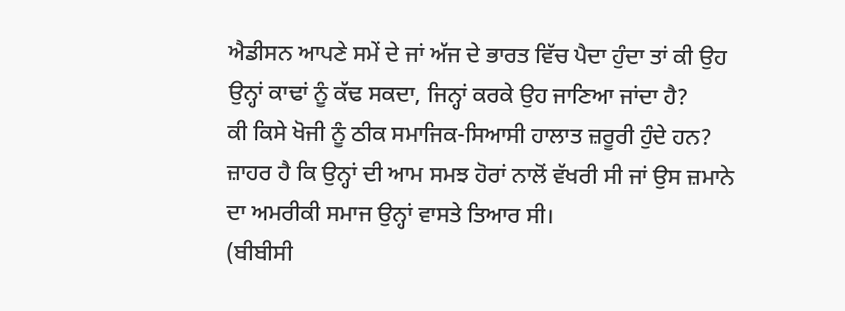ਐਡੀਸਨ ਆਪਣੇ ਸਮੇਂ ਦੇ ਜਾਂ ਅੱਜ ਦੇ ਭਾਰਤ ਵਿੱਚ ਪੈਦਾ ਹੁੰਦਾ ਤਾਂ ਕੀ ਉਹ ਉਨ੍ਹਾਂ ਕਾਢਾਂ ਨੂੰ ਕੱਢ ਸਕਦਾ, ਜਿਨ੍ਹਾਂ ਕਰਕੇ ਉਹ ਜਾਣਿਆ ਜਾਂਦਾ ਹੈ?
ਕੀ ਕਿਸੇ ਖੋਜੀ ਨੂੰ ਠੀਕ ਸਮਾਜਿਕ-ਸਿਆਸੀ ਹਾਲਾਤ ਜ਼ਰੂਰੀ ਹੁੰਦੇ ਹਨ? ਜ਼ਾਹਰ ਹੈ ਕਿ ਉਨ੍ਹਾਂ ਦੀ ਆਮ ਸਮਝ ਹੋਰਾਂ ਨਾਲੋਂ ਵੱਖਰੀ ਸੀ ਜਾਂ ਉਸ ਜ਼ਮਾਨੇ ਦਾ ਅਮਰੀਕੀ ਸਮਾਜ ਉਨ੍ਹਾਂ ਵਾਸਤੇ ਤਿਆਰ ਸੀ।
(ਬੀਬੀਸੀ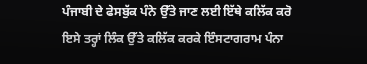ਪੰਜਾਬੀ ਦੇ ਫੇਸਬੁੱਕ ਪੰਨੇ ਉੱਤੇ ਜਾਣ ਲਈ ਇੱਥੇ ਕਲਿੱਕ ਕਰੋ ਇਸੇ ਤਰ੍ਹਾਂ ਲਿੰਕ ਉੱਤੇ ਕਲਿੱਕ ਕਰਕੇ ਇੰਸਟਾਗਰਾਮ ਪੰਨਾ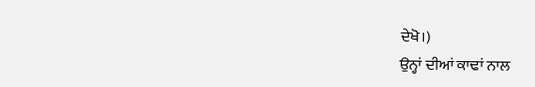ਦੇਖੋ।)
ਉਨ੍ਹਾਂ ਦੀਆਂ ਕਾਢਾਂ ਨਾਲ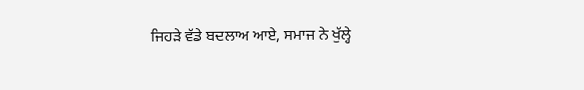ਜਿਹੜੇ ਵੱਡੇ ਬਦਲਾਅ ਆਏ, ਸਮਾਜ ਨੇ ਖੁੱਲ੍ਹੇ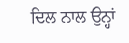ਦਿਲ ਨਾਲ ਉਨ੍ਹਾਂ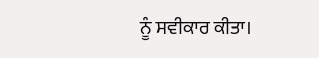ਨੂੰ ਸਵੀਕਾਰ ਕੀਤਾ।